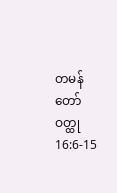တမန်တော်ဝတ္ထု 16:6-15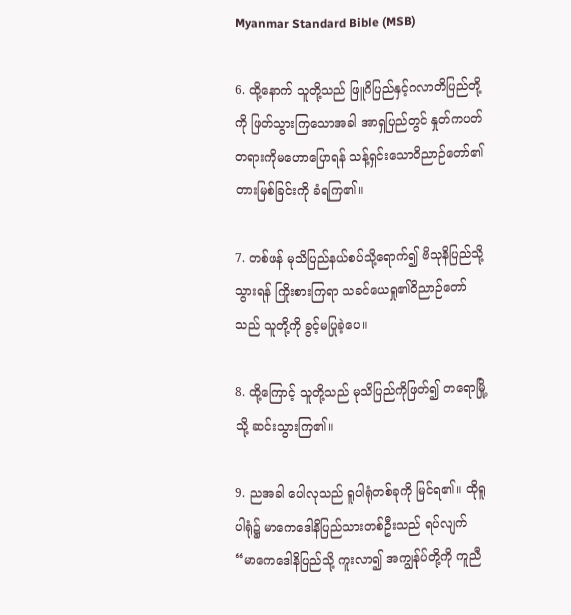Myanmar Standard Bible (MSB)

6. ထို့နောက် သူတို့သည် ဖြူဂိပြည်နှင့်ဂလာတိပြည်တို့ကို ဖြတ်သွားကြသောအခါ အာရှပြည်တွင် နှုတ်ကပတ်တရားကိုမဟောပြောရန် သန့်ရှင်းသောဝိညာဉ်တော်၏တားမြစ်ခြင်းကို ခံရကြ၏။

7. တစ်ဖန် မုသိပြည်နယ်စပ်သို့ရောက်၍ ဗိသုနိပြည်သို့သွားရန် ကြိုးစားကြရာ သခင်ယေရှု၏ဝိညာဉ်တော်သည် သူတို့ကို ခွင့်မပြုခဲ့ပေ။

8. ထို့ကြောင့် သူတို့သည် မုသိပြည်ကိုဖြတ်၍ တရောမြို့သို့ ဆင်းသွားကြ၏။

9. ညအခါ ပေါလုသည် ရူပါရုံတစ်ခုကို မြင်ရ၏။ ထိုရူပါရုံ၌ မာကေဒေါနိပြည်သားတစ်ဦးသည် ရပ်လျက် “မာကေဒေါနိပြည်သို့ ကူးလာ၍ အကျွန်ုပ်တို့ကို ကူညီ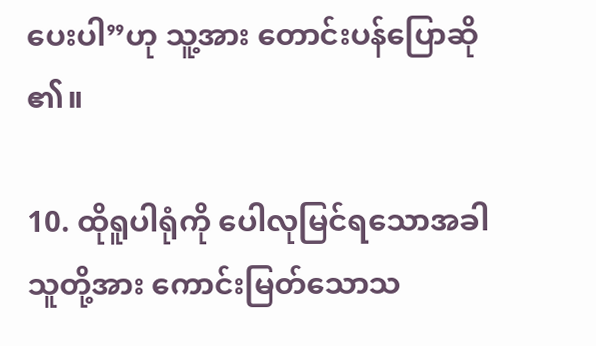ပေးပါ”ဟု သူ့အား တောင်းပန်ပြောဆို၏။

10. ထိုရူပါရုံကို ပေါလုမြင်ရသောအခါ သူတို့အား ကောင်းမြတ်သောသ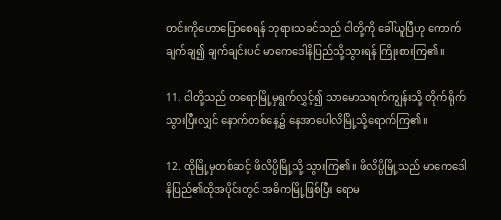တင်းကိုဟောပြောစေရန် ဘုရားသခင်သည် ငါတို့ကို ခေါ်ယူပြီဟု ကောက်ချက်ချ၍ ချက်ချင်းပင် မာကေဒေါနိပြည်သို့သွားရန် ကြိုးစားကြ၏။

11. ငါတို့သည် တရောမြို့မှရွက်လွှင့်၍ သာမောသရက်ကျွန်းသို့ တိုက်ရိုက်သွားပြီးလျှင် နောက်တစ်နေ့၌ နေအာပေါလိမြို့သို့ရောက်ကြ၏။

12. ထိုမြို့မှတစ်ဆင့် ဖိလိပ္ပိမြို့သို့ သွားကြ၏။ ဖိလိပ္ပိမြို့သည် မာကေဒေါနိပြည်၏ထိုအပိုင်းတွင် အဓိကမြို့ဖြစ်ပြီး ရောမ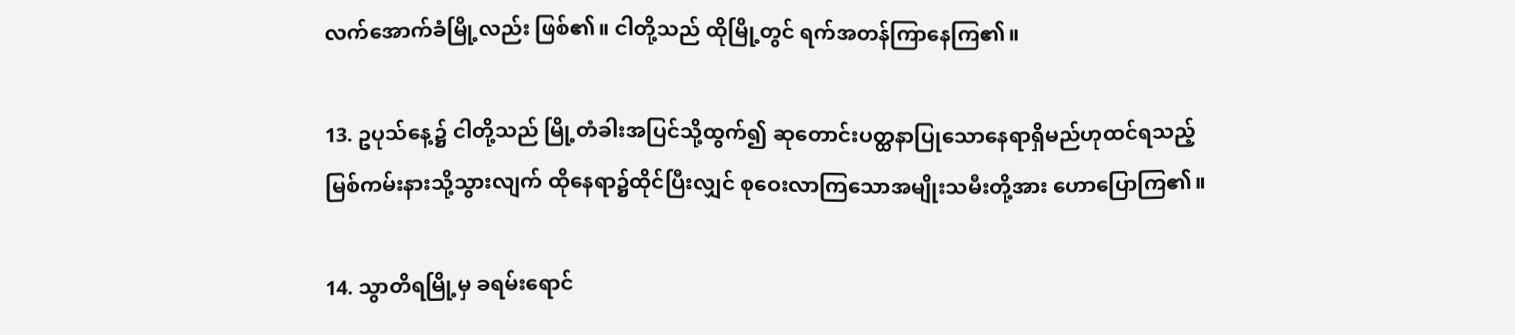လက်အောက်ခံမြို့လည်း ဖြစ်၏။ ငါတို့သည် ထိုမြို့တွင် ရက်အတန်ကြာနေကြ၏။

13. ဥပုသ်နေ့၌ ငါတို့သည် မြို့တံခါးအပြင်သို့ထွက်၍ ဆုတောင်းပတ္ထနာပြုသောနေရာရှိမည်ဟုထင်ရသည့် မြစ်ကမ်းနားသို့သွားလျက် ထိုနေရာ၌ထိုင်ပြီးလျှင် စုဝေးလာကြသောအမျိုးသမီးတို့အား ဟောပြောကြ၏။

14. သွာတိရမြို့မှ ခရမ်းရောင်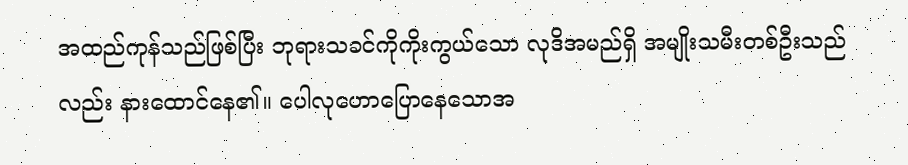အထည်ကုန်သည်ဖြစ်ပြီး ဘုရားသခင်ကိုကိုးကွယ်သော လုဒိအမည်ရှိ အမျိုးသမီးတစ်ဦးသည်လည်း နားထောင်နေ၏။ ပေါလုဟောပြောနေသောအ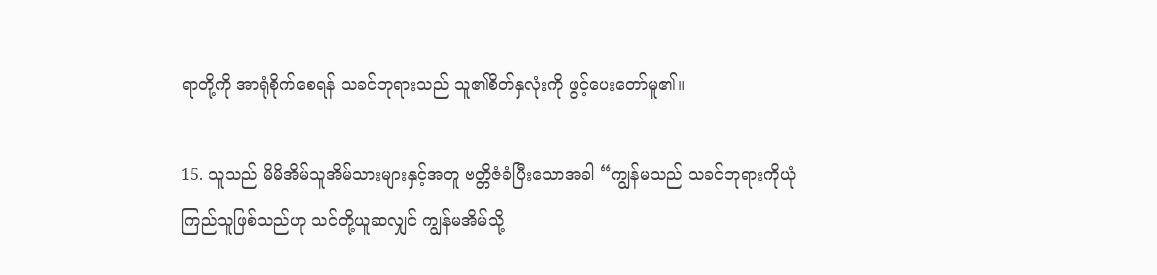ရာတို့ကို အာရုံစိုက်စေရန် သခင်ဘုရားသည် သူ၏စိတ်နှလုံးကို ဖွင့်ပေးတော်မူ၏။

15. သူသည် မိမိအိမ်သူအိမ်သားများနှင့်အတူ ဗတ္တိဇံခံပြီးသောအခါ “ကျွန်မသည် သခင်ဘုရားကိုယုံကြည်သူဖြစ်သည်ဟု သင်တို့ယူဆလျှင် ကျွန်မအိမ်သို့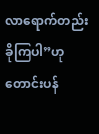လာရောက်တည်းခိုကြပါ”ဟု တောင်းပန်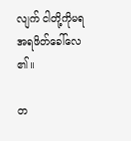လျက် ငါတို့ကိုမရအရဖိတ်ခေါ်လေ၏။

တ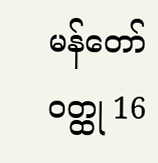မန်တော်ဝတ္ထု 16